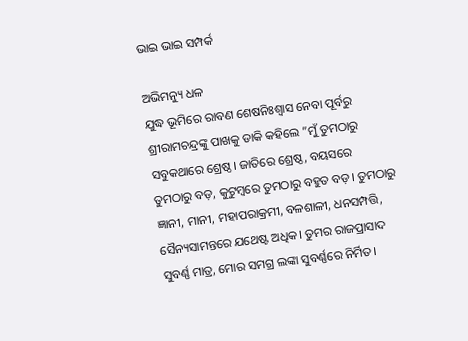ଭାଇ ଭାଇ ସମ୍ପର୍କ

ଅଭିମନ୍ୟୁ ଧଳ
ଯୁଦ୍ଧ ଭୂମିରେ ରାବଣ ଶେଷନିଃଶ୍ୱାସ ନେବା ପୂର୍ବରୁ ଶ୍ରୀରାମଚନ୍ଦ୍ରଙ୍କୁ ପାଖକୁ ଡାକି କହିଲେ ”ମୁଁ ତୁମଠାରୁ ସବୁକଥାରେ ଶ୍ରେଷ୍ଠ। ଜାତିରେ ଶ୍ରେଷ୍ଠ, ବୟସରେ ତୁମଠାରୁ ବଡ଼, କୁଟୁମ୍ବରେ ତୁମଠାରୁ ବହୁତ ବଡ଼। ତୁମଠାରୁ ଜ୍ଞାନୀ, ମାନୀ, ମହାପରାକ୍ରମୀ, ବଳଶାଳୀ, ଧନସମ୍ପତ୍ତି, ସୈନ୍ୟସାମନ୍ତରେ ଯଥେଷ୍ଟ ଅଧିକ। ତୁମର ରାଜପ୍ରାସାଦ ସୁବର୍ଣ୍ଣ ମାତ୍ର, ମୋର ସମଗ୍ର ଲଙ୍କା ସୁବର୍ଣ୍ଣରେ ନିର୍ମିତ।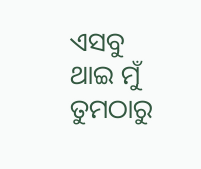ଏସବୁ ଥାଇ ମୁଁ ତୁମଠାରୁ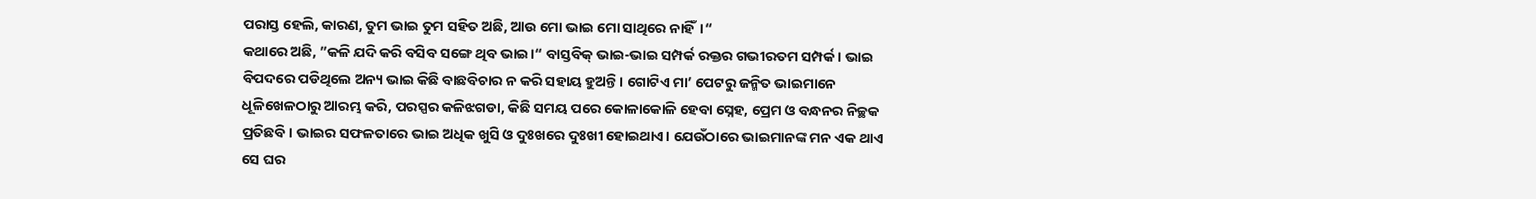ପରାସ୍ତ ହେଲି, କାରଣ, ତୁମ ଭାଇ ତୁମ ସହିତ ଅଛି, ଆଉ ମୋ ଭାଇ ମୋ ସାଥିରେ ନାହିଁ।“
କଥାରେ ଅଛି, ”କଳି ଯଦି କରି ବସିବ ସଙ୍ଗେ ଥିବ ଭାଇ।“ ବାସ୍ତବିକ୍‌ ଭାଇ-ଭାଇ ସମ୍ପର୍କ ରକ୍ତର ଗଭୀରତମ ସମ୍ପର୍କ। ଭାଇ ବିପଦରେ ପଡିଥିଲେ ଅନ୍ୟ ଭାଇ କିଛି ବାଛବିଚାର ନ କରି ସହାୟ ହୁଅନ୍ତି। ଗୋଟିଏ ମା’ ପେଟରୁ ଜନ୍ମିତ ଭାଇମାନେ ଧୂଳିଖେଳଠାରୁ ଆରମ୍ଭ କରି, ପରସ୍ପର କଳିଝଗଡା, କିଛି ସମୟ ପରେ କୋଳାକୋଳି ହେବା ସ୍ନେହ, ପ୍ରେମ ଓ ବନ୍ଧନର ନିଚ୍ଛକ ପ୍ରତିଛବି। ଭାଇର ସଫଳତାରେ ଭାଇ ଅଧିକ ଖୁସି ଓ ଦୁଃଖରେ ଦୁଃଖୀ ହୋଇଥାଏ। ଯେଉଁଠାରେ ଭାଇମାନଙ୍କ ମନ ଏକ ଥାଏ ସେ ଘର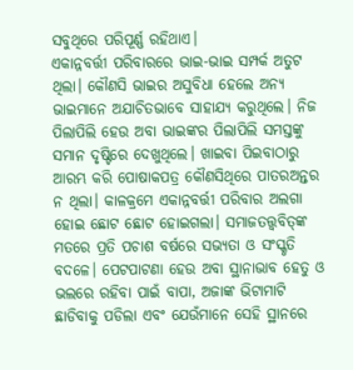ସବୁଥିରେ ପରିପୂର୍ଣ୍ଣ ରହିଥାଏ।
ଏକାନ୍ନବର୍ତ୍ତୀ ପରିବାରରେ ଭାଇ-ଭାଇ ସମ୍ପର୍କ ଅତୁଟ ଥିଲା। କୌଣସି ଭାଇର ଅସୁବିଧା ହେଲେ ଅନ୍ୟ ଭାଇମାନେ ଅଯାଚିତଭାବେ ସାହାଯ୍ୟ କରୁଥିଲେ। ନିଜ ପିଲାପିଲି ହେଉ ଅବା ଭାଇଙ୍କର ପିଲାପିଲି ସମସ୍ତଙ୍କୁ ସମାନ ଦୃଷ୍ଟିରେ ଦେଖୁଥିଲେ। ଖାଇବା ପିଇବାଠାରୁ ଆରମ୍ଭ କରି ପୋଷାକପତ୍ର କୌଣସିଥିରେ ପାତରଅନ୍ତର ନ ଥିଲା। କାଳକ୍ରମେ ଏକାନ୍ନବର୍ତ୍ତୀ ପରିବାର ଅଲଗା ହୋଇ ଛୋଟ ଛୋଟ ହୋଇଗଲା। ସମାଜତତ୍ତ୍ୱବିତ୍‌ଙ୍କ ମତରେ ପ୍ରତି ପଚାଶ ବର୍ଷରେ ସଭ୍ୟତା ଓ ସଂସ୍କୃତି ବଦଳେ। ପେଟପାଟଣା ହେଉ ଅବା ସ୍ଥାନାଭାବ ହେତୁ ଓ ଭଲରେ ରହିବା ପାଇଁ ବାପା, ଅଜାଙ୍କ ଭିଟାମାଟି ଛାଡିବାକୁ ପଡିଲା ଏବଂ ଯେଉଁମାନେ ସେହି ସ୍ଥାନରେ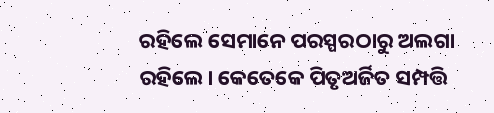ରହିଲେ ସେମାନେ ପରସ୍ପରଠାରୁ ଅଲଗା ରହିଲେ। କେତେକେ ପିତୃଅର୍ଜିତ ସମ୍ପତ୍ତି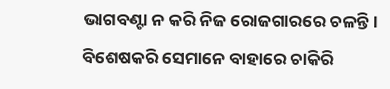ଭାଗବଣ୍ଟା ନ କରି ନିଜ ରୋଜଗାରରେ ଚଳନ୍ତି। ବିଶେଷକରି ସେମାନେ ବାହାରେ ଚାକିରି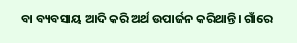ବା ବ୍ୟବସାୟ ଆଦି କରି ଅର୍ଥ ଉପାର୍ଜନ କରିଥାନ୍ତି। ଗାଁରେ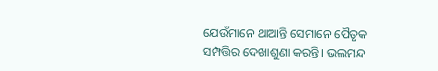ଯେଉଁମାନେ ଥାଆନ୍ତି ସେମାନେ ପୈତୃକ ସମ୍ପତ୍ତିର ଦେଖାଶୁଣା କରନ୍ତି। ଭଲମନ୍ଦ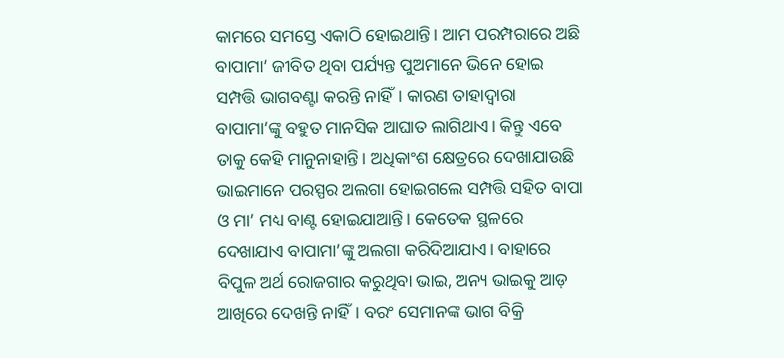କାମରେ ସମସ୍ତେ ଏକାଠି ହୋଇଥାନ୍ତି। ଆମ ପରମ୍ପରାରେ ଅଛି ବାପାମା’ ଜୀବିତ ଥିବା ପର୍ଯ୍ୟନ୍ତ ପୁଅମାନେ ଭିନେ ହୋଇ ସମ୍ପତ୍ତି ଭାଗବଣ୍ଟା କରନ୍ତି ନାହିଁ। କାରଣ ତାହାଦ୍ୱାରା ବାପାମା’ଙ୍କୁ ବହୁତ ମାନସିକ ଆଘାତ ଲାଗିଥାଏ। କିନ୍ତୁ ଏବେ ତାକୁ କେହି ମାନୁନାହାନ୍ତି। ଅଧିକାଂଶ କ୍ଷେତ୍ରରେ ଦେଖାଯାଉଛି ଭାଇମାନେ ପରସ୍ପର ଅଲଗା ହୋଇଗଲେ ସମ୍ପତ୍ତି ସହିତ ବାପା ଓ ମା’ ମଧ୍ୟ ବାଣ୍ଟ ହୋଇଯାଆନ୍ତି। କେତେକ ସ୍ଥଳରେ ଦେଖାଯାଏ ବାପାମା’ଙ୍କୁ ଅଲଗା କରିଦିଆଯାଏ। ବାହାରେ ବିପୁଳ ଅର୍ଥ ରୋଜଗାର କରୁଥିବା ଭାଇ, ଅନ୍ୟ ଭାଇକୁ ଆଡ଼ ଆଖିରେ ଦେଖନ୍ତି ନାହିଁ। ବରଂ ସେମାନଙ୍କ ଭାଗ ବିକ୍ରି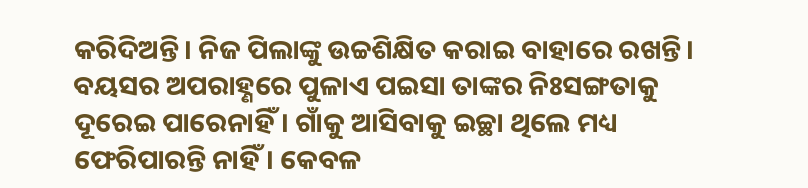କରିଦିଅନ୍ତି। ନିଜ ପିଲାଙ୍କୁ ଉଚ୍ଚଶିକ୍ଷିତ କରାଇ ବାହାରେ ରଖନ୍ତି। ବୟସର ଅପରାହ୍ଣରେ ପୁଳାଏ ପଇସା ତାଙ୍କର ନିଃସଙ୍ଗତାକୁ ଦୂରେଇ ପାରେନାହିଁ। ଗାଁକୁ ଆସିବାକୁ ଇଚ୍ଛା ଥିଲେ ମଧ୍ୟ ଫେରିପାରନ୍ତି ନାହିଁ। କେବଳ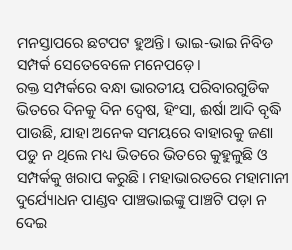ମନସ୍ତାପରେ ଛଟପଟ ହୁଅନ୍ତି। ଭାଇ-ଭାଇ ନିବିଡ ସମ୍ପର୍କ ସେତେବେଳେ ମନେପଡ଼େ।
ରକ୍ତ ସମ୍ପର୍କରେ ବନ୍ଧା ଭାରତୀୟ ପରିବାରଗୁଡିକ ଭିତରେ ଦିନକୁ ଦିନ ଦ୍ୱେଷ, ହିଂସା, ଈର୍ଷା ଆଦି ବୃଦ୍ଧି ପାଉଛି, ଯାହା ଅନେକ ସମୟରେ ବାହାରକୁ ଜଣା ପଡୁ ନ ଥିଲେ ମଧ୍ୟ ଭିତରେ ଭିତରେ କୁହୁଳୁଛି ଓ ସମ୍ପର୍କକୁ ଖରାପ କରୁଛି। ମହାଭାରତରେ ମହାମାନୀ ଦୁର୍ଯ୍ୟୋଧନ ପାଣ୍ଡବ ପାଞ୍ଚଭାଇଙ୍କୁ ପାଞ୍ଚଟି ପଡ଼ା ନ ଦେଇ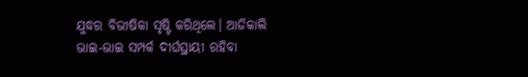ଯୁଦ୍ଧର ବିଭୀଷିକା ସୃଷ୍ଟି କରିଥିଲେ। ଆଜିକାଲି ଭାଇ-ଭାଇ ସମ୍ପର୍କ ଦୀର୍ଘସ୍ଥାୟୀ ରହିବା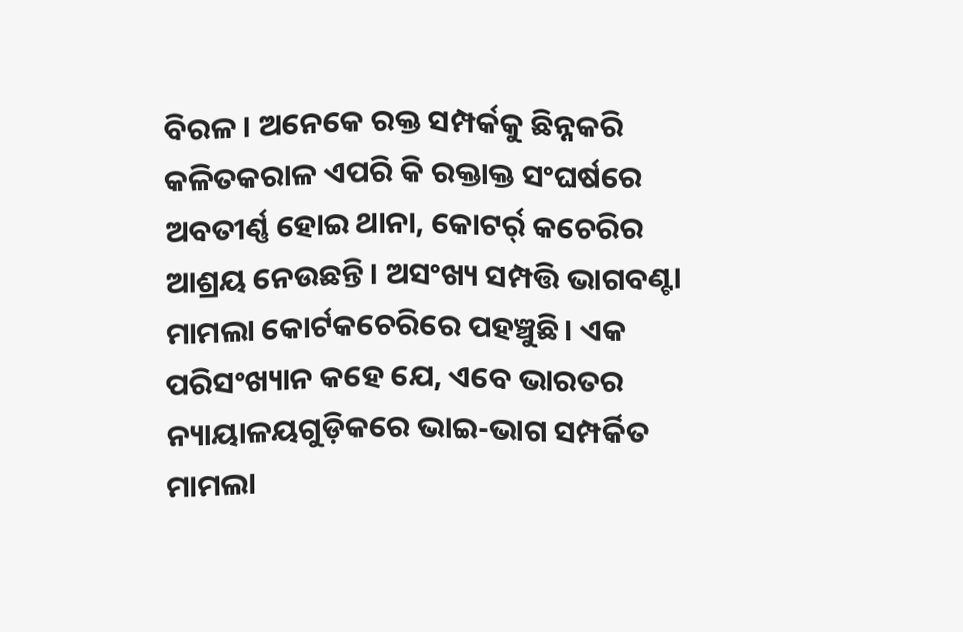ବିରଳ। ଅନେକେ ରକ୍ତ ସମ୍ପର୍କକୁ ଛିନ୍ନକରି କଳିତକରାଳ ଏପରି କି ରକ୍ତାକ୍ତ ସଂଘର୍ଷରେ ଅବତୀର୍ଣ୍ଣ ହୋଇ ଥାନା, କୋଟର୍ର୍ କଚେରିର ଆଶ୍ରୟ ନେଉଛନ୍ତି। ଅସଂଖ୍ୟ ସମ୍ପତ୍ତି ଭାଗବଣ୍ଟା ମାମଲା କୋର୍ଟକଚେରିରେ ପହଞ୍ଚୁଛି। ଏକ ପରିସଂଖ୍ୟାନ କହେ ଯେ, ଏବେ ଭାରତର ନ୍ୟାୟାଳୟଗୁଡ଼ିକରେ ଭାଇ-ଭାଗ ସମ୍ପର୍କିତ ମାମଲା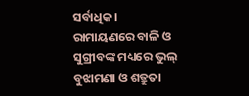ସର୍ବାଧିକ। ରାମାୟଣରେ ବାଳି ଓ ସୁଗ୍ରୀବଙ୍କ ମଧ୍ୟରେ ଭୁଲ୍‌ ବୁଝାମଣା ଓ ଶତ୍ରୁତା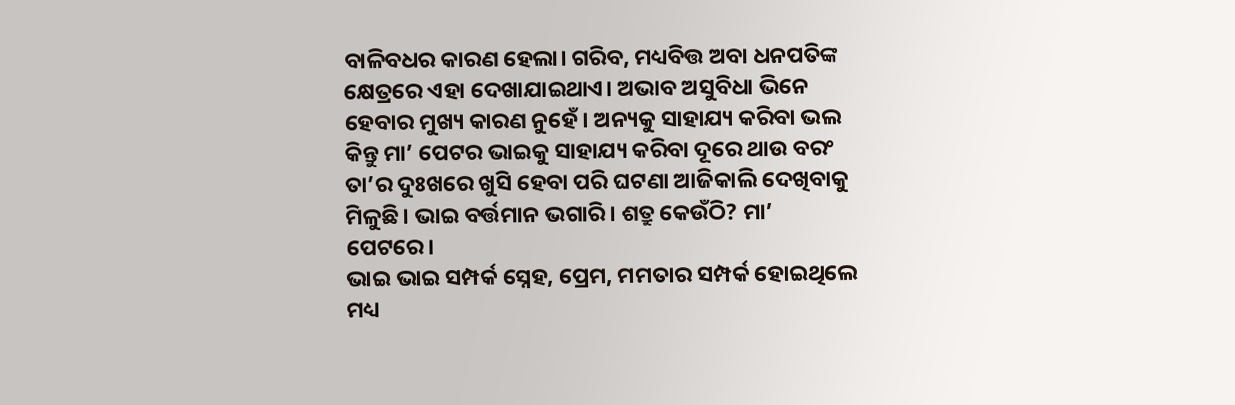ବାଳିବଧର କାରଣ ହେଲା। ଗରିବ, ମଧ୍ୟବିତ୍ତ ଅବା ଧନପତିଙ୍କ କ୍ଷେତ୍ରରେ ଏହା ଦେଖାଯାଇଥାଏ। ଅଭାବ ଅସୁବିଧା ଭିନେ ହେବାର ମୁଖ୍ୟ କାରଣ ନୁହେଁ। ଅନ୍ୟକୁ ସାହାଯ୍ୟ କରିବା ଭଲ କିନ୍ତୁ ମା’ ପେଟର ଭାଇକୁ ସାହାଯ୍ୟ କରିବା ଦୂରେ ଥାଉ ବରଂ ତା’ର ଦୁଃଖରେ ଖୁସି ହେବା ପରି ଘଟଣା ଆଜିକାଲି ଦେଖିବାକୁ ମିଳୁଛି। ଭାଇ ବର୍ତ୍ତମାନ ଭଗାରି। ଶତ୍ରୁ କେଉଁଠି? ମା’ ପେଟରେ।
ଭାଇ ଭାଇ ସମ୍ପର୍କ ସ୍ନେହ, ପ୍ରେମ, ମମତାର ସମ୍ପର୍କ ହୋଇଥିଲେ ମଧ୍ୟ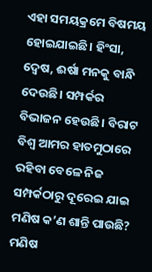ଏହା ସମୟକ୍ରମେ ବିଷମୟ ହୋଇଯାଇଛି। ହିଂସା, ଦ୍ୱେଷ, ଈର୍ଷା ମନକୁ ବାନ୍ଧି ଦେଉଛି। ସମ୍ପର୍କର ବିଭାଜନ ହେଉଛି। ବିରାଟ ବିଶ୍ୱ ଆମର ହାତମୁଠାରେ ରହିବା ବେଳେ ନିଜ ସମ୍ପର୍କଠାରୁ ଦୂରେଇ ଯାଇ ମଣିଷ କ’ଣ ଶାନ୍ତି ପାଉଛି? ମଣିଷ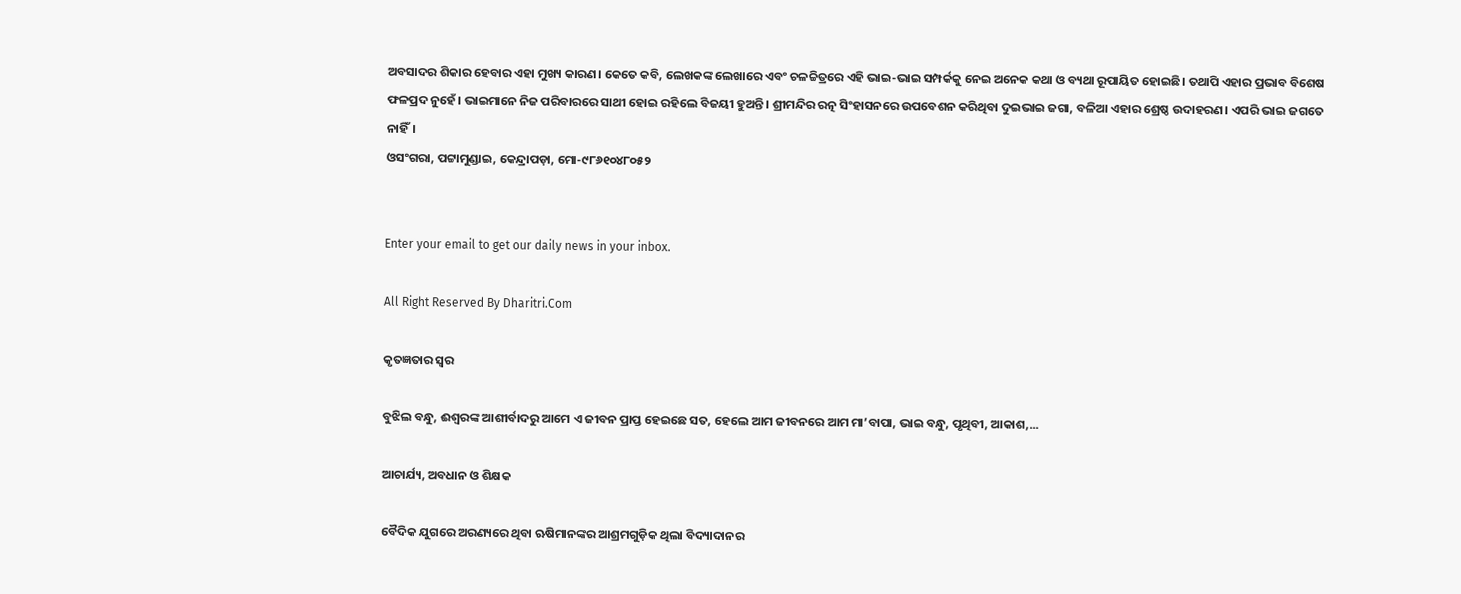ଅବସାଦର ଶିକାର ହେବାର ଏହା ମୁଖ୍ୟ କାରଣ। କେତେ କବି, ଲେଖକଙ୍କ ଲେଖାରେ ଏବଂ ଚଳଚ୍ଚିତ୍ରରେ ଏହି ଭାଇ-ଭାଇ ସମ୍ପର୍କକୁ ନେଇ ଅନେକ କଥା ଓ ବ୍ୟଥା ରୂପାୟିତ ହୋଇଛି। ତଥାପି ଏହାର ପ୍ରଭାବ ବିଶେଷ ଫଳପ୍ରଦ ନୁହେଁ। ଭାଇମାନେ ନିଜ ପରିବାରରେ ସାଥୀ ହୋଇ ରହିଲେ ବିଜୟୀ ହୁଅନ୍ତି। ଶ୍ରୀମନ୍ଦିର ରତ୍ନ ସିଂହାସନରେ ଉପବେଶନ କରିଥିବା ଦୁଇଭାଇ ଜଗା, ବଳିଆ ଏହାର ଶ୍ରେଷ୍ଠ ଉଦାହରଣ। ଏପରି ଭାଇ ଜଗତେ ନାହିଁ।
ଓସଂଗରା, ପଟ୍ଟାମୁଣ୍ଡାଇ, କେନ୍ଦ୍ରାପଡ଼ା, ମୋ-୯୮୬୧୦୪୮୦୫୨


Enter your email to get our daily news in your inbox.

All Right Reserved By Dharitri.Com

କୃତଜ୍ଞତାର ସ୍ବର

ବୁଝିଲ ବନ୍ଧୁ, ଈଶ୍ବରଙ୍କ ଆଶୀର୍ବାଦରୁ ଆମେ ଏ ଜୀବନ ପ୍ରାପ୍ତ ହେଇଛେ ସତ, ହେଲେ ଆମ ଜୀବନରେ ଆମ ମା’ବାପା, ଭାଇ ବନ୍ଧୁ, ପୃଥିବୀ, ଆକାଶ,...

ଆଚାର୍ଯ୍ୟ, ଅବଧାନ ଓ ଶିକ୍ଷକ

ବୈଦିକ ଯୁଗରେ ଅରଣ୍ୟରେ ଥିବା ଋଷିମାନଙ୍କର ଆଶ୍ରମଗୁଡ଼ିକ ଥିଲା ବିଦ୍ୟାଦାନର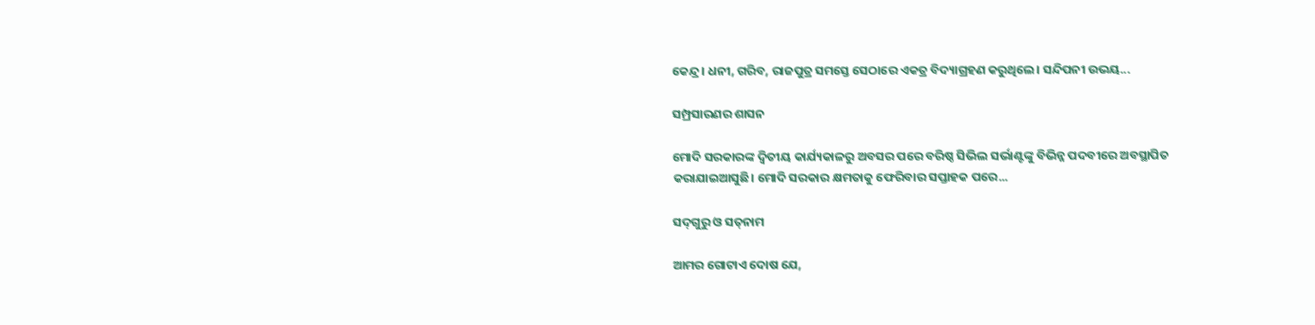କେନ୍ଦ୍ର। ଧନୀ, ଗରିବ, ରାଜପୁତ୍ର ସମସ୍ତେ ସେଠାରେ ଏକତ୍ର ବିଦ୍ୟାଗ୍ରହଣ କରୁଥିଲେ। ସନ୍ଦିପନୀ ଉଭୟ...

ସମ୍ପ୍ରସାରଣର ଶାସନ

ମୋଦି ସରକାରଙ୍କ ଦ୍ୱିତୀୟ କାର୍ଯ୍ୟକାଳରୁ ଅବସର ପରେ ବରିଷ୍ଠ ସିଭିଲ ସର୍ଭାଣ୍ଟଙ୍କୁ ବିଭିନ୍ନ ପଦବୀରେ ଅବସ୍ଥାପିତ କରାଯାଇଆସୁଛି। ମୋଦି ସରକାର କ୍ଷମତାକୁ ଫେରିବାର ସପ୍ତାହକ ପରେ...

ସଦ୍‌ଗୁରୁ ଓ ସତ୍‌ନାମ

ଆମର ଗୋଟାଏ ଦୋଷ ଯେ,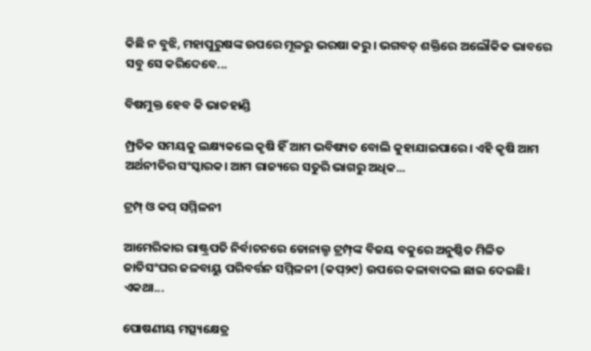କିଛି ନ ବୁଝି, ମହାପୁରୁଷଙ୍କ ଉପରେ ମୂଳରୁ ଭରଷା କରୁ। ଭଗବତ୍‌ ଶକ୍ତିରେ ଅଲୌକିକ ଭାବରେ ସବୁ ସେ କରିଦେବେ...

ବିଷମୁକ୍ତ ହେବ କି ଭାତହାଣ୍ଡି

ମ୍ପ୍ରତିକ ସମୟକୁ ଲକ୍ଷ୍ୟକଲେ କୃଷି ହିଁ ଆମ ଭବିଷ୍ୟତ ବୋଲି କୁହାଯାଇପାରେ। ଏହି କୃଷି ଆମ ଅର୍ଥନୀତିର ସଂସ୍କାରକ। ଆମ ରାଜ୍ୟରେ ସତୁରି ଭାଗରୁ ଅଧିକ...

ଟ୍ରମ୍ପ୍‌ ଓ କପ୍‌ ସମ୍ମିଳନୀ

ଆମେରିକାର ରାଷ୍ଟ୍ରପତି ନିର୍ବାଚନରେ ଡୋନାଲ୍ଡ ଟ୍ରମ୍ପ୍‌ଙ୍କ ବିଜୟ ବକୁରେ ଅନୁଷ୍ଠିତ ମିଳିତ ଜାତିସଂଘର ଜଳବାୟୁ ପରିବର୍ତ୍ତନ ସମ୍ମିଳନୀ (କପ୍‌୨୯) ଉପରେ କଳାବାଦଲ ଛାଇ ଦେଇଛି। ଏକଥା...

ପୋଷଣୀୟ ମତ୍ସ୍ୟକ୍ଷେତ୍ର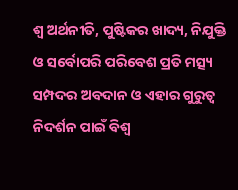ଶ୍ୱ ଅର୍ଥନୀତି, ପୁଷ୍ଟିକର ଖାଦ୍ୟ, ନିଯୁକ୍ତି ଓ ସର୍ବୋପରି ପରିବେଶ ପ୍ରତି ମତ୍ସ୍ୟ ସମ୍ପଦର ଅବଦାନ ଓ ଏହାର ଗୁରୁତ୍ୱ ନିଦର୍ଶନ ପାଇଁ ବିଶ୍ୱ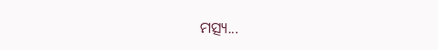ମତ୍ସ୍ୟ...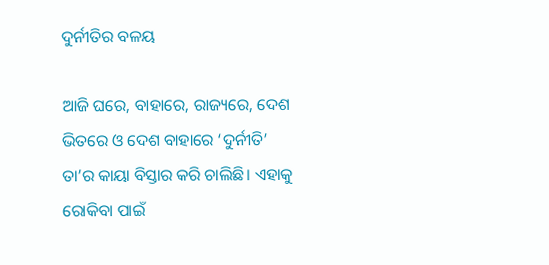ଦୁର୍ନୀତିର ବଳୟ

ଆଜି ଘରେ, ବାହାରେ, ରାଜ୍ୟରେ, ଦେଶ ଭିତରେ ଓ ଦେଶ ବାହାରେ ‘ଦୁର୍ନୀତି’ ତା’ର କାୟା ବିସ୍ତାର କରି ଚାଲିଛି। ଏହାକୁ ରୋକିବା ପାଇଁ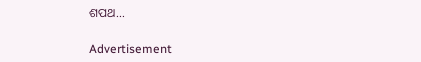ଶପଥ...

Advertisement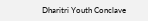Dharitri Youth Conclave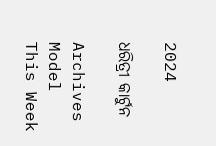2024

ଧରିତ୍ରୀ କାର୍ଟୁନ

Archives
Model This Week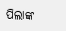ପିଲାଙ୍କ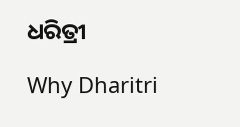ଧରିତ୍ରୀ

Why Dharitri